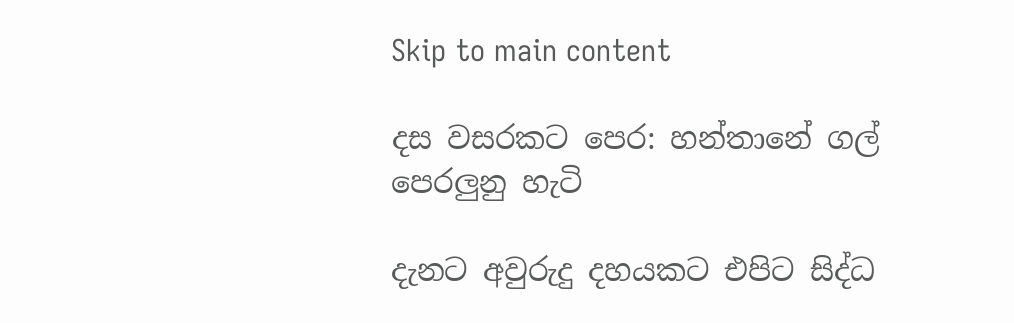Skip to main content

දස වසරකට පෙර: හන්තානේ ගල් පෙරලුනු හැටි

දැනට අවුරුදු දහයකට එපිට සිද්ධ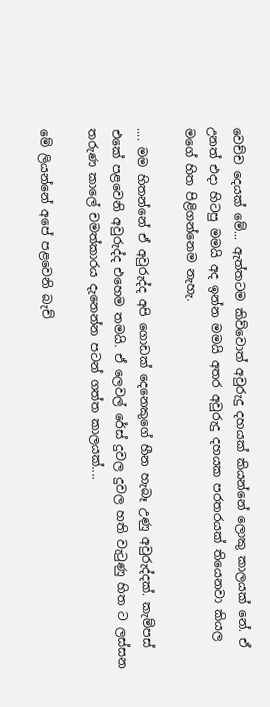වෙච්ච දෙයක් මේ... ඇත්තටම කිව්වොත් අවුරුදු දහයක් කියන්නේ ලොකු කාලයක් නේ. ඒ උනත් එදා හිටපු මමයි අද ඉන්න මමයි අතර අවුරුදු දහයක පරතරයක් තියෙනවා කියල මගේ හිත පිළිගන්නෙම නැහැ.

.... මම හිතන්නේ ඒ අවුරුද්ද අපි ගොඩක් දෙනෙකුගේ හීන හැබෑ උණු අවුරුද්දක්. කැම්පස් එකේ පළවෙනි අවුරුද්ද එහෙම තමයි. ඒ ලෙවල් රේස් දුවල දුවල හති වැටුණු හිත ට ලස්සන තරුණ කාලේ චමත්කාරය දැනෙන්න පටන් ගත්ත කාලයක්....

මේ ලියන්නේ අපේ පළවෙනි බැච්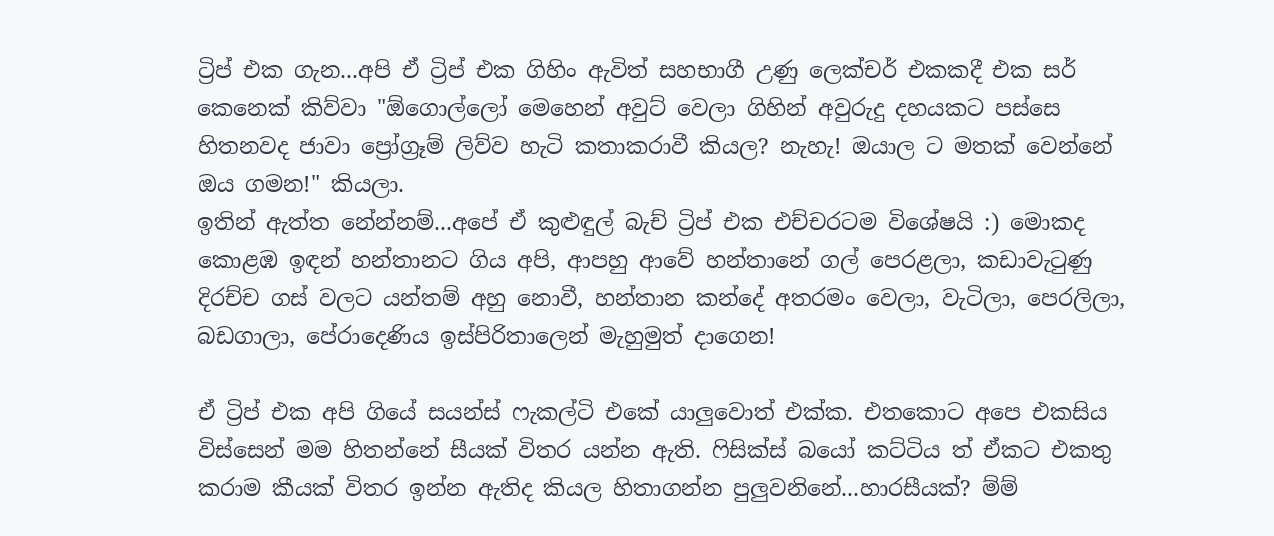ට්‍රිප් එක ගැන...අපි ඒ ට්‍රිප් එක ගිහිං ඇවිත් සහභාගී උණු ලෙක්චර් එකකදී එක සර් කෙනෙක් කිව්වා "ඕගොල්ලෝ මෙහෙන් අවුට් වෙලා ගිහින් අවුරුදු දහයකට පස්සෙ හිතනවද ජාවා ප්‍රෝග්‍රෑම් ලිව්ව හැටි කතාකරාවී කියල? නැහැ! ඔයාල ට මතක් වෙන්නේ ඔය ගමන!" කියලා.
ඉතින් ඇත්ත නේන්නම්...අපේ ඒ කුළුඳුල් බැච් ට්‍රිප් එක එච්චරටම විශේෂයි :) මොකද කොළඹ ඉඳන් හන්තානට ගිය අපි, ආපහු ආවේ හන්තානේ ගල් පෙරළලා, කඩාවැටුණු දිරච්ච ගස් වලට යන්තම් අහු නොවී, හන්තාන කන්දේ අතරමං වෙලා, වැටිලා, පෙරලිලා, බඩගාලා, පේරාදෙණිය ඉස්පිරිතාලෙන් මැහුමුත් දාගෙන!

ඒ ට්‍රිප් එක අපි ගියේ සයන්ස් ෆැකල්ටි එකේ යාලුවොත් එක්ක. එතකොට අපෙ එකසිය විස්සෙන් මම හිතන්නේ සීයක් විතර යන්න ඇති. ෆිසික්ස් බයෝ කට්ටිය ත් ඒකට එකතු කරාම කීයක් විතර ඉන්න ඇතිද කියල හිතාගන්න පුලුවනිනේ...හාරසීයක්? ම්ම්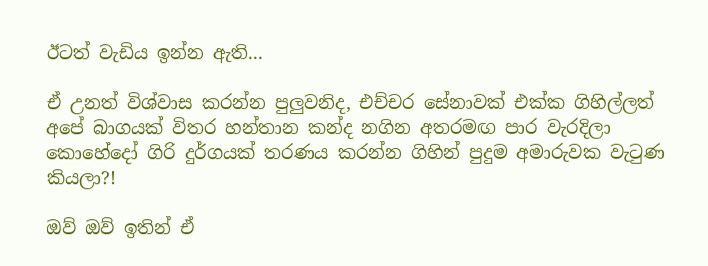ඊටත් වැඩිය ඉන්න ඇති...

ඒ උනත් විශ්වාස කරන්න පුලුවනිද, එච්චර සේනාවක් එක්ක ගිහිල්ලත් අපේ බාගයක් විතර හන්තාන කන්ද නගින අතරමඟ පාර වැරදිලා කොහේදෝ ගිරි දුර්ගයක් තරණය කරන්න ගිහින් පුදුම අමාරුවක වැටුණ කියලා?!

ඔව් ඔව් ඉතින් ඒ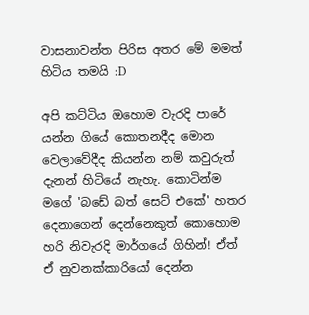වාසනාවන්ත පිරිස අතර මේ මමත් හිටිය තමයි :D

අපි කට්ටිය ඔහොම වැරදි පාරේ යන්න ගියේ කොතනදීද මොන වෙලාවේදීද කියන්න නම් කවුරුත් දැනන් හිටියේ නැහැ. කොටින්ම මගේ 'බඩේ බත් සෙට් එකේ' හතර දෙනාගෙන් දෙන්නෙකුත් කොහොම හරි නිවැරදි මාර්ගයේ ගිහින්! ඒත් ඒ නුවනක්කාරියෝ දෙන්න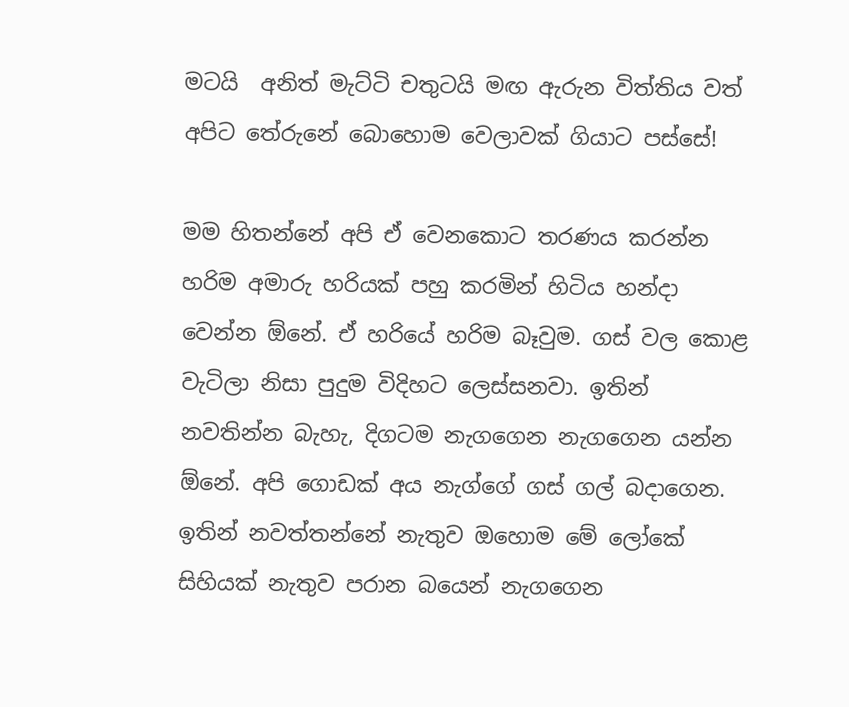මටයි  අනිත් මැට්ටි චතුටයි මඟ ඇරුන විත්තිය වත් අපිට තේරුනේ බොහොම වෙලාවක් ගියාට පස්සේ!

මම හිතන්නේ අපි ඒ වෙනකොට තරණය කරන්න හරිම අමාරු හරියක් පහු කරමින් හිටිය හන්දා වෙන්න ඕනේ. ඒ හරියේ හරිම බෑවුම. ගස් වල කොළ වැටිලා නිසා පුදුම විදිහට ලෙස්සනවා. ඉතින් නවතින්න බැහැ, දිගටම නැගගෙන නැගගෙන යන්න ඕනේ. අපි ගොඩක් අය නැග්ගේ ගස් ගල් බදාගෙන. ඉතින් නවත්තන්නේ නැතුව ඔහොම මේ ලෝකේ සිහියක් නැතුව පරාන බයෙන් නැගගෙන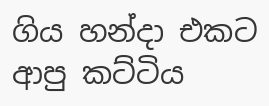ගිය හන්දා එකට ආපු කට්ටිය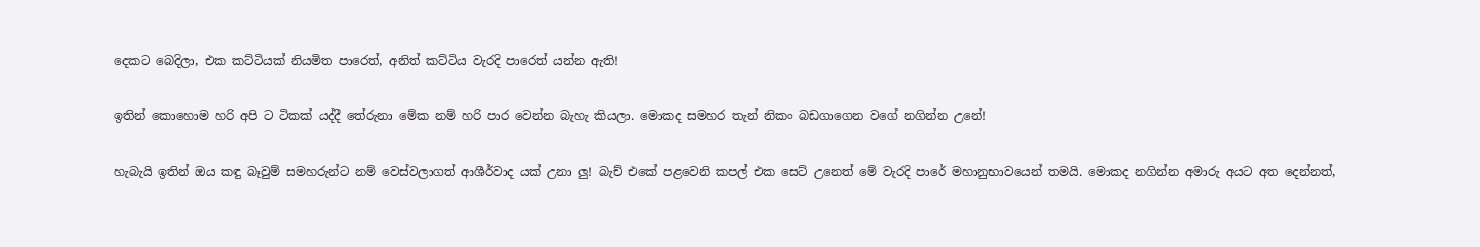දෙකට බෙදිලා, එක කට්ටියක් නියමිත පාරෙත්, අනිත් කට්ටිය වැරදි පාරෙත් යන්න ඇති!

ඉතින් කොහොම හරි අපි ට ටිකක් යද්දී තේරුනා මේක නම් හරි පාර වෙන්න බැහැ කියලා. මොකද සමහර තැන් නිකං බඩගාගෙන වගේ නගින්න උනේ!

හැබැයි ඉතින් ඔය කඳු බෑවුම් සමහරුන්ට නම් වෙස්වලාගත් ආශීර්වාද යක් උනා ලු! බැච් එකේ පළවෙනි කපල් එක සෙට් උනෙත් මේ වැරදි පාරේ මහානුභාවයෙන් තමයි. මොකද නගින්න අමාරු අයට අත දෙන්නත්,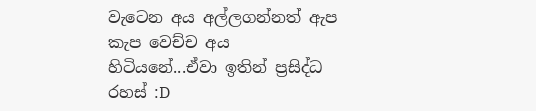වැටෙන අය අල්ලගන්නත් ඇප කැප වෙච්ච අය හිටියනේ...ඒවා ඉතින් ප්‍රසිද්ධ රහස් :D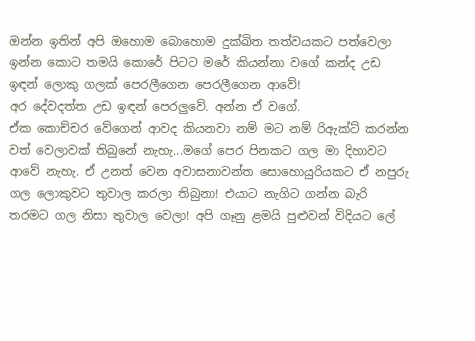ඔන්න ඉතින් අපි ඔහොම බොහොම දුක්ඛිත තත්වයකට පත්වෙලා ඉන්න කොට තමයි කොරේ පිටට මරේ කියන්නා වගේ කන්ද උඩ ඉඳන් ලොකු ගලක් පෙරලීගෙන පෙරලීගෙන ආවේ!
අර දේවදත්ත උඩ ඉඳන් පෙරලුවේ. අන්න ඒ වගේ.
ඒක කොච්චර වේගෙන් ආවද කියනවා නම් මට නම් රිඇක්ට් කරන්න වත් වෙලාවක් තිබුනේ නැහැ...මගේ පෙර පිනකට ගල මා දිහාවට ආවේ නැහැ. ඒ උනත් වෙන අවාසනාවන්ත සොහොයුරියකට ඒ නපුරු ගල ලොකුවට තුවාල කරලා තිබුනා! එයාට නැගිට ගන්න බැරි තරමට ගල නිසා තුවාල වෙලා! අපි ගෑනු ළමයි පුළුවන් විදියට ලේ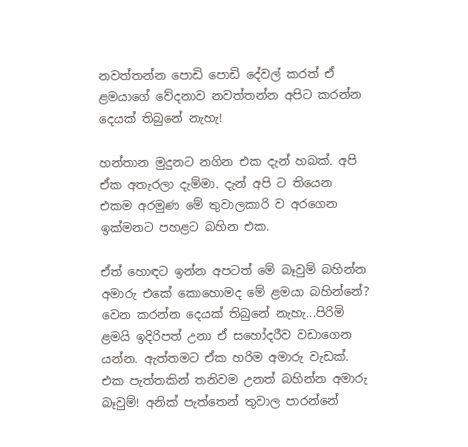නවත්තන්න පොඩි පොඩි දේවල් කරත් ඒ ළමයාගේ වේදනාව නවත්තන්න අපිට කරන්න දෙයක් තිබුනේ නැහැ!

හන්තාන මුදුනට නගින එක දැන් හබක්. අපි ඒක අතැරලා දැම්මා. දැන් අපි ට තියෙන එකම අරමුණ මේ තුවාලකාරි ව අරගෙන ඉක්මනට පහළට බහින එක.

ඒත් හොඳට ඉන්න අපටත් මේ බෑවුම් බහින්න අමාරු එකේ කොහොමද මේ ළමයා බහින්නේ?
වෙන කරන්න දෙයක් තිබුනේ නැහැ...පිරිමි ළමයි ඉදිරිපත් උනා ඒ සහෝදරීව වඩාගෙන යන්න. ඇත්තමට ඒක හරිම අමාරු වැඩක්. එක පැත්තකින් තනිවම උනත් බහින්න අමාරු බෑවුම්! අනික් පැත්තෙන් තුවාල පාරන්නේ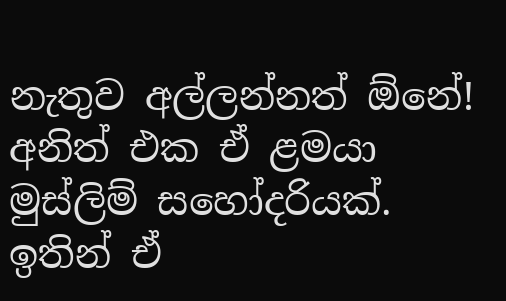නැතුව අල්ලන්නත් ඕනේ!
අනිත් එක ඒ ළමයා මුස්ලිම් සහෝදරියක්. ඉතින් ඒ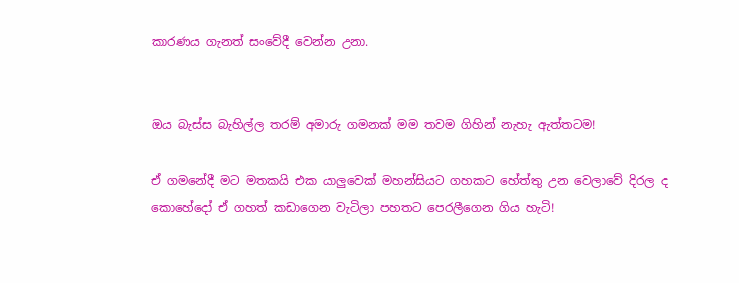කාරණය ගැනත් සංවේදී වෙන්න උනා.


ඔය බැස්ස බැහිල්ල තරම් අමාරු ගමනක් මම තවම ගිහින් නැහැ ඇත්තටම!

ඒ ගමනේදී මට මතකයි එක යාලුවෙක් මහන්සියට ගහකට හේත්තු උන වෙලාවේ දිරල ද කොහේදෝ ඒ ගහත් කඩාගෙන වැටිලා පහතට පෙරලීගෙන ගිය හැටි!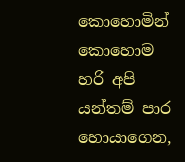කොහොමින් කොහොම හරි අපි යන්තම් පාර හොයාගෙන,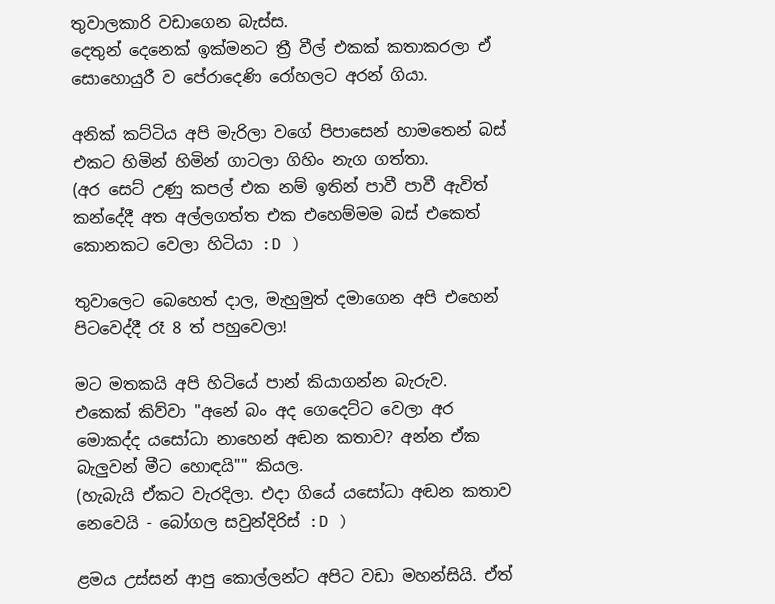තුවාලකාරි වඩාගෙන බැස්ස.
දෙතුන් දෙනෙක් ඉක්මනට ත්‍රී වීල් එකක් කතාකරලා ඒ සොහොයුරී ව පේරාදෙණි රෝහලට අරන් ගියා.

අනික් කට්ටිය අපි මැරිලා වගේ පිපාසෙන් හාමතෙන් බස් එකට හිමින් හිමින් ගාටලා ගිහිං නැග ගත්තා.
(අර සෙට් උණු කපල් එක නම් ඉතින් පාවී පාවී ඇවිත් කන්දේදී අත අල්ලගත්ත එක එහෙම්මම බස් එකෙත් කොනකට වෙලා හිටියා :D )

තුවාලෙට බෙහෙත් දාල, මැහුමුත් දමාගෙන අපි එහෙන් පිටවෙද්දී රෑ 8 ත් පහුවෙලා!

මට මතකයි අපි හිටියේ පාන් කියාගන්න බැරුව.
එකෙක් කිව්වා "අනේ බං අද ගෙදෙට්ට වෙලා අර මොකද්ද යසෝධා නාහෙන් අඬන කතාව? අන්න ඒක බැලුවන් මීට හොඳයි"" කියල.
(හැබැයි ඒකට වැරදිලා. එදා ගියේ යසෝධා අඬන කතාව නෙවෙයි - බෝගල සවුන්දිරිස් :D )

ළමය උස්සන් ආපු කොල්ලන්ට අපිට වඩා මහන්සියි. ඒත්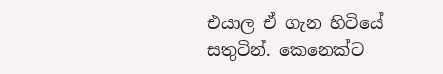එයාල ඒ ගැන හිටියේ සතුටින්. කෙනෙක්ට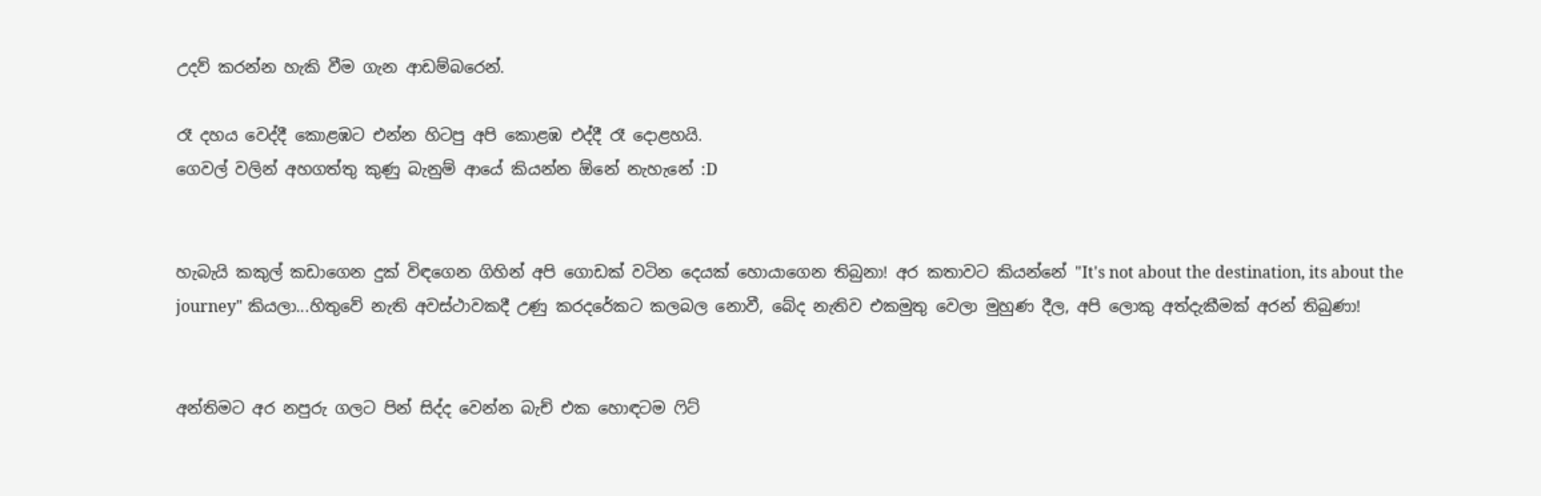උදව් කරන්න හැකි වීම ගැන ආඩම්බරෙන්.

රෑ දහය වෙද්දී කොළඹට එන්න හිටපු අපි කොළඹ එද්දී රෑ දොළහයි.
ගෙවල් වලින් අහගත්තු කුණු බැනුම් ආයේ කියන්න ඕනේ නැහැනේ :D


හැබැයි කකුල් කඩාගෙන දුක් විඳගෙන ගිහින් අපි ගොඩක් වටින දෙයක් හොයාගෙන තිබුනා! අර කතාවට කියන්නේ "It's not about the destination, its about the journey" කියලා...හිතුවේ නැති අවස්ථාවකදී උණු කරදරේකට කලබල නොවී, බේද නැතිව එකමුතු වෙලා මුහුණ දීල, අපි ලොකු අත්දැකීමක් අරන් තිබුණා!


අන්තිමට අර නපුරු ගලට පින් සිද්ද වෙන්න බැච් එක හොඳටම ෆිට්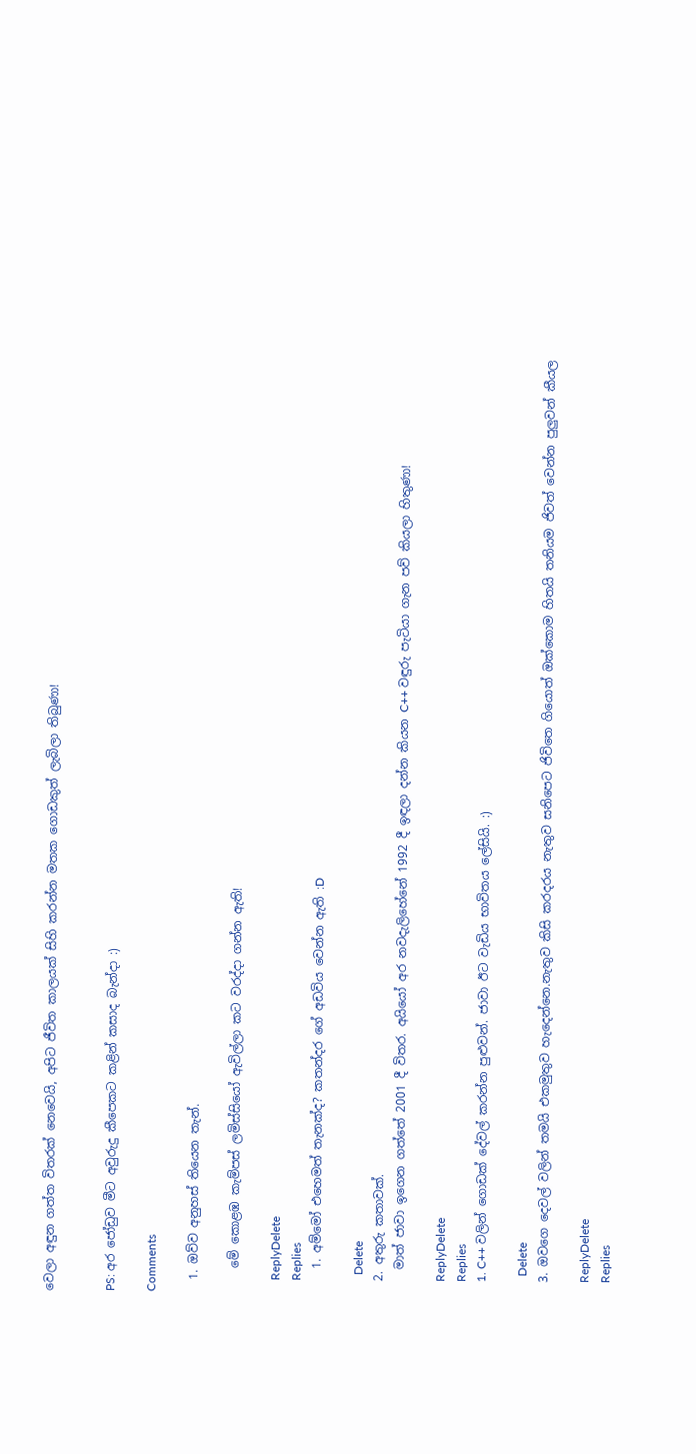වෙලා අඳුන ගත්ත විතරක් නෙවෙයි, අපිට ජීවිත කාලයක් සිහි කරන්න මතක ගොඩකුත් ලැබිලා තිබුණා!


PS: අර ජෝඩුව මීට අවුරුදු කීපෙකට කළින් කසාද බැන්දා :)

Comments

  1. ඔව්ව අනුහස් තියෙන තැන්.

    මේ කොළඹ කැම්පස් ලමිස්සියෝ ඇවිල්ලා කට වරද්දා ගන්න ඇති!

    ReplyDelete
    Replies
    1. අම්මෝ එහෙමත් තැනක්ද? කතන්දර ගේ අඩවිය වෙන්න ඇති :D

      Delete
  2. අතුරු කතාවක්.
    මාත් ජාවා ඉගෙන ගත්තේ 2001 දී විතර. අයියෝ අර නවදැලිහේනේ 1992 දී ඉඳලා දන්න කියන C++ වඳුරු පැටියා ගැන පව් කියලා හිතුණා!

    ReplyDelete
    Replies
    1. C++ වලින් ගොඩක් දේවල් කරන්න පුළුවන්. ජාවා ඊට වැඩිය භාවිතය ලේසියි. :)

      Delete
  3. ඔවගෙ දෙවල් වලින් තමයි එකමුතුව හැදෙන්නෙ.නැතුව කිසි කරදරය නැතුව සනිපෙට ජිවිතෙ ගියොත් ඔක්කොම හිතයි තනියම ජිවත් වෙන්න පුලුවන් කීයල

    ReplyDelete
    Replies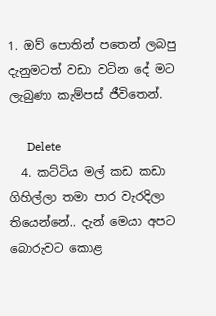1. ඔව් පොතින් පතෙන් ලබපු දැනුමටත් වඩා වටින දේ මට ලැබුණා කැම්පස් ජීවිතෙන්.

      Delete
  4. කට්ටිය මල් කඩ කඩා ගිහිල්ලා තමා පාර වැරදිලා තියෙන්නේ.. දැන් මෙයා අපට බොරුවට කොළ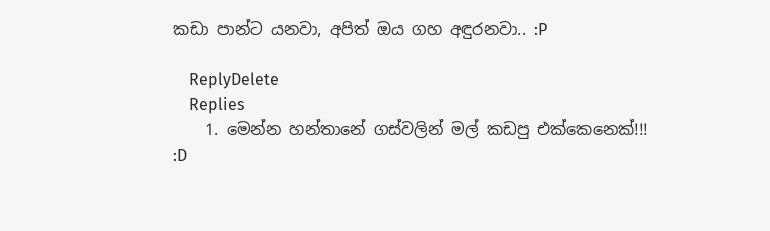කඩා පාන්ට යනවා, අපිත් ඔය ගහ අඳුරනවා.. :P

    ReplyDelete
    Replies
    1. මෙන්න හන්තානේ ගස්වලින් මල් කඩපු එක්කෙනෙක්!!! :D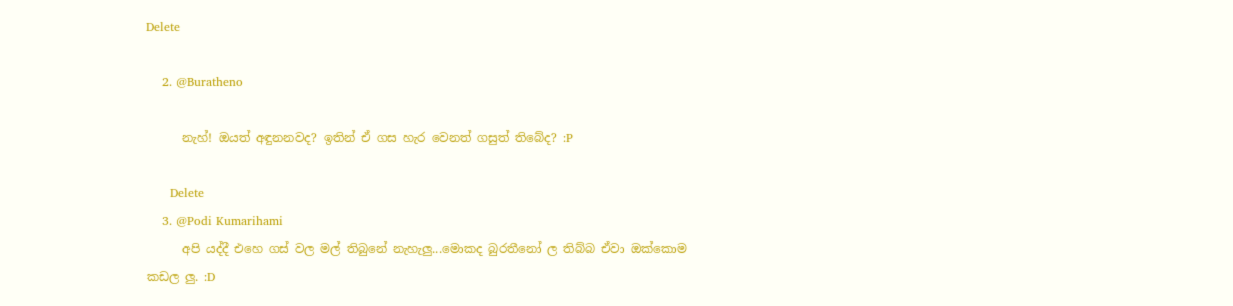Delete

    2. @Buratheno

      නැහ්! ඔයත් අඳුනනවද? ඉතින් ඒ ගස හැර වෙනත් ගසුත් තිබේද? :P

      Delete
    3. @Podi Kumarihami
      අපි යද්දී එහෙ ගස් වල මල් තිබුනේ නැහැලු...මොකද බුරතීනෝ ල තිබ්බ ඒවා ඔක්කොම කඩල ලු. :D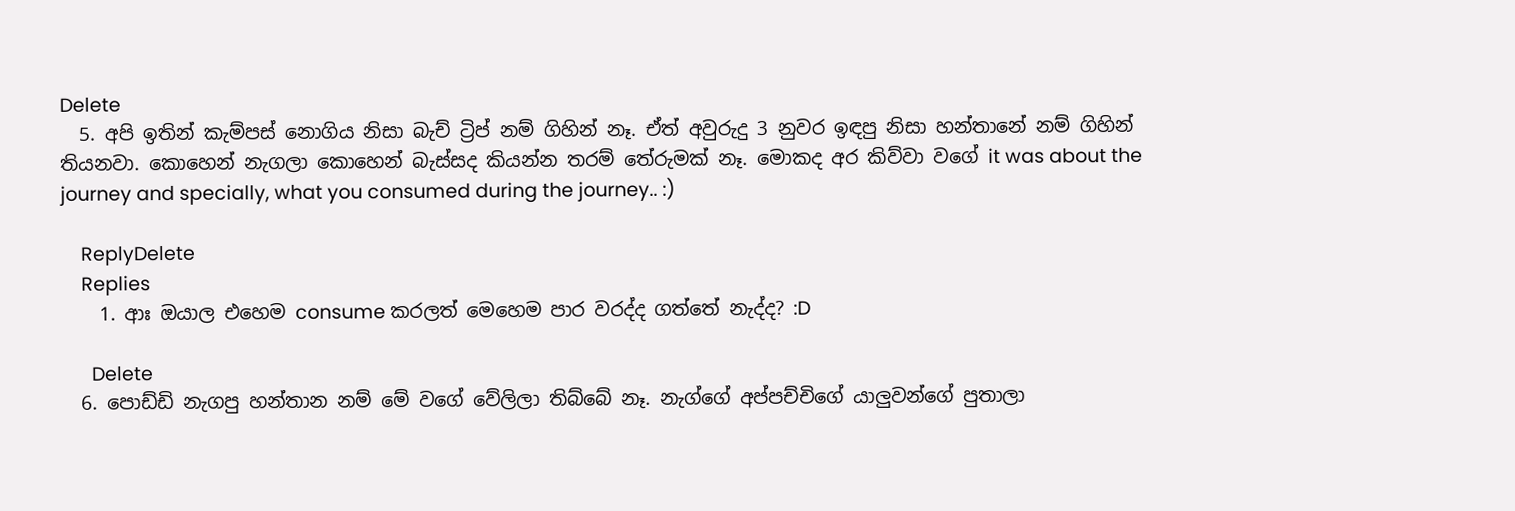Delete
  5. අපි ඉතින් කැම්පස් නොගිය නිසා බැච් ට්‍රිප් නම් ගිහින් නෑ. ඒත් අවුරුදු 3 නුවර ඉඳපු නිසා හන්තානේ නම් ගිහින් තියනවා. කොහෙන් නැගලා කොහෙන් බැස්සද කියන්න තරම් තේරුමක් නෑ. මොකද අර කිව්වා වගේ it was about the journey and specially, what you consumed during the journey.. :)

    ReplyDelete
    Replies
    1. ආඃ ඔයාල එහෙම consume කරලත් මෙහෙම පාර වරද්ද ගත්තේ නැද්ද? :D

      Delete
  6. පොඩ්ඩි නැගපු හන්තාන නම් මේ වගේ වේලිලා තිබ්බේ නෑ. නැග්ගේ අප්පච්චිගේ යාලුවන්ගේ පුතාලා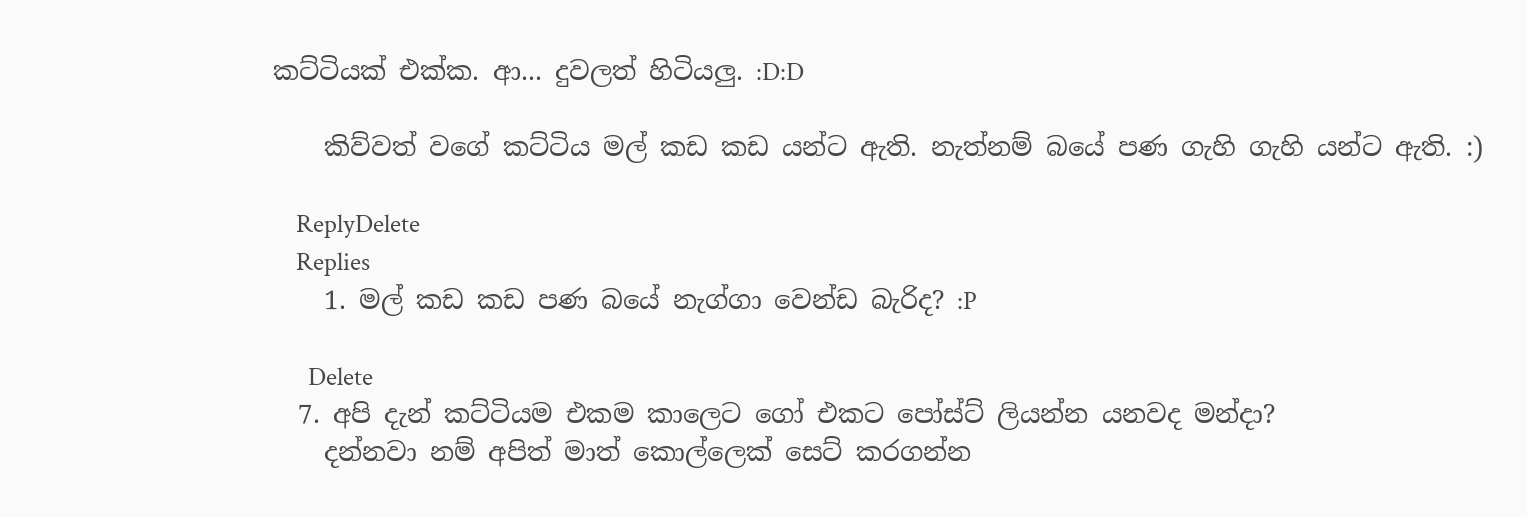කට්ටියක් එක්ක. ආ... දුවලත් හිටියලු. :D:D

    කිව්වත් වගේ කට්ටිය මල් කඩ කඩ යන්ට ඇති. නැත්නම් බයේ පණ ගැහි ගැහි යන්ට ඇති. :)

    ReplyDelete
    Replies
    1. මල් කඩ කඩ පණ බයේ නැග්ගා වෙන්ඩ බැරිද? :P

      Delete
  7. අපි දැන් කට්ටියම එකම කාලෙට ගෝ එකට පෝස්ට් ලියන්න යනවද මන්දා?
    දන්නවා නම් අපිත් මාත් කොල්ලෙක් සෙට් කරගන්න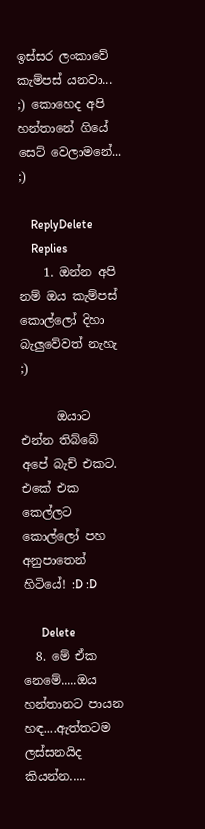ඉස්සර ලංකාවේ කැම්පස් යනවා... ;) කොහෙද අපි හන්තානේ ගියේ සෙට් වෙලාමනේ... ;)

    ReplyDelete
    Replies
    1. ඔන්න අපි නම් ඔය කැම්පස් කොල්ලෝ දිහා බැලුවේවත් නැහැ ;)

      ඔයාට එන්න තිබ්බේ අපේ බැච් එකට. එකේ එක කෙල්ලට කොල්ලෝ පහ අනුපාතෙන් හිටියේ! :D :D

      Delete
  8. මේ ඒක නෙමේ.....ඔය හන්තානට පායන හඳ....ඇත්තටම ලස්සනයිද කියන්න.....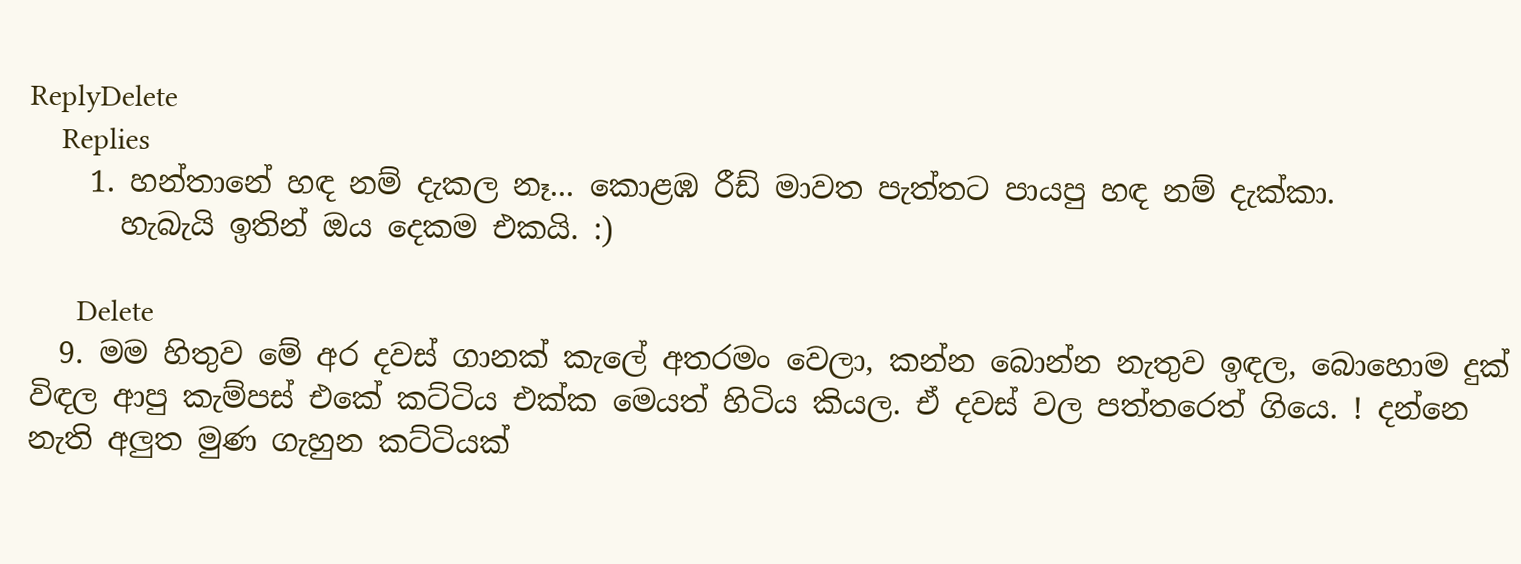ReplyDelete
    Replies
    1. හන්තානේ හඳ නම් දැකල නෑ... කොළඹ රීඩ් මාවත පැත්තට පායපු හඳ නම් දැක්කා.
      හැබැයි ඉතින් ඔය දෙකම එකයි. :)

      Delete
  9. මම හිතුව මේ අර දවස් ගානක් කැලේ අතරමං වෙලා, කන්න බොන්න නැතුව ඉඳල, බොහොම දුක් විඳල ආපු කැම්පස් එකේ කට්ටිය එක්ක මෙයත් හිටිය කියල. ඒ දවස් වල පත්තරෙත් ගියෙ. ! දන්නෙ නැති අලුත මුණ ගැහුන කට්ටියක්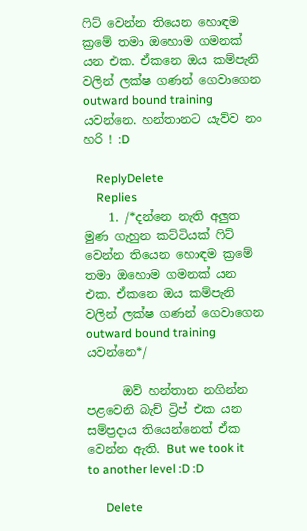ෆිට් වෙන්න තියෙන හොඳම ක්‍රමේ තමා ඔහොම ගමනක් යන එක. ඒකනෙ ඔය කම්පැනි වලින් ලක්ෂ ගණන් ගෙවාගෙන outward bound training යවන්නෙ. හන්තානට යැව්ව නං හරි ! :D

    ReplyDelete
    Replies
    1. /*දන්නෙ නැති අලුත මුණ ගැහුන කට්ටියක් ෆිට් වෙන්න තියෙන හොඳම ක්‍රමේ තමා ඔහොම ගමනක් යන එක. ඒකනෙ ඔය කම්පැනි වලින් ලක්ෂ ගණන් ගෙවාගෙන outward bound training යවන්නෙ*/

      ඔව් හන්තාන නගින්න පළවෙනි බැච් ට්‍රිප් එක යන සම්ප්‍රදාය තියෙන්නෙත් ඒක වෙන්න ඇති. But we took it to another level :D :D

      Delete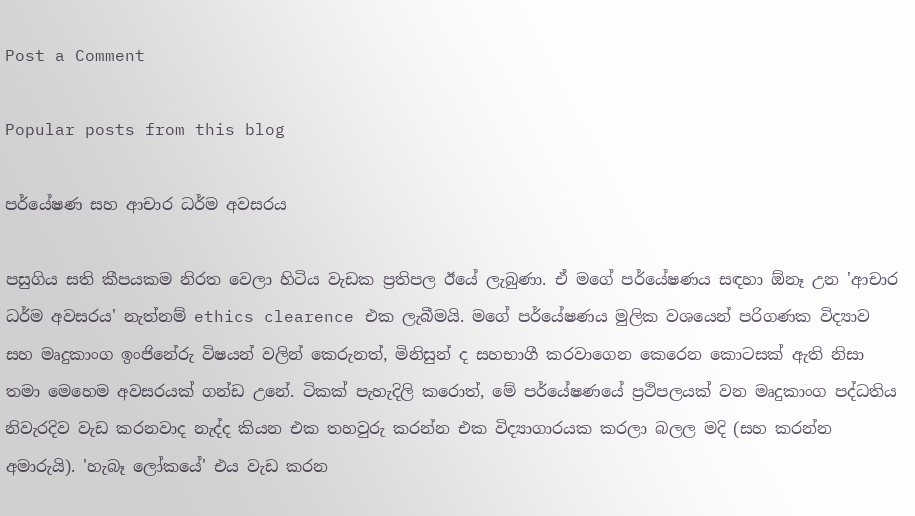Post a Comment

Popular posts from this blog

පර්යේෂණ සහ ආචාර ධර්ම අවසරය

පසුගිය සති කීපයකම නිරත වෙලා හිටිය වැඩක ප්‍රතිපල ඊයේ ලැබුණා. ඒ මගේ පර්යේෂණය සඳහා ඕනෑ උන 'ආචාර ධර්ම අවසරය' නැත්නම් ethics clearence එක ලැබීමයි. මගේ පර්යේෂණය මුලික වශයෙන් පරිගණක විද්‍යාව සහ මෘදුකාංග ඉංජිනේරු විෂයන් වලින් කෙරුනත්, මිනිසුන් ද සහභාගී කරවාගෙන කෙරෙන කොටසක් ඇති නිසා තමා මෙහෙම අවසරයක් ගන්ඩ උනේ. ටිකක් පැහැදිලි කරොත්, මේ පර්යේෂණයේ ප්‍රථිපලයක් වන මෘදුකාංග පද්ධතිය නිවැරදිව වැඩ කරනවාද නැද්ද කියන එක තහවුරු කරන්න එක විද්‍යාගාරයක කරලා බලල මදි (සහ කරන්න අමාරුයි). 'හැබෑ ලෝකයේ' එය වැඩ කරන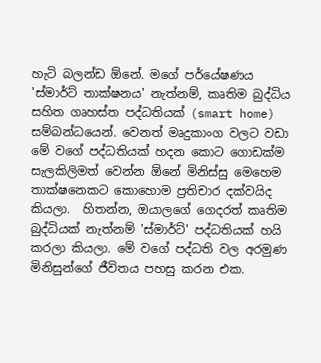හැටි බලන්ඩ ඕනේ. මගේ පර්යේෂණය 'ස්මාර්ට් තාක්ෂනය' නැත්නම්, කෘතිම බුද්ධිය සහිත ගෘහස්ත පද්ධතියක් (smart home) සම්බන්ධයෙන්. වෙනත් මෘදුකාංග වලට වඩා මේ වගේ පද්ධතියක් හදන කොට ගොඩක්ම සැලකිලිමත් වෙන්න ඕනේ මිනිස්සු මෙහෙම තාක්ෂනෙකට කොහොම ප්‍රතිචාර දක්වයිද කියලා.  හිතන්න, ඔයාලගේ ගෙදරත් කෘතිම බුද්ධියක් නැත්නම් 'ස්මාර්ට්' පද්ධතියක් හයි කරලා කියලා. මේ වගේ පද්ධති වල අරමුණ මිනිසුන්ගේ ජීවිතය පහසු කරන එක.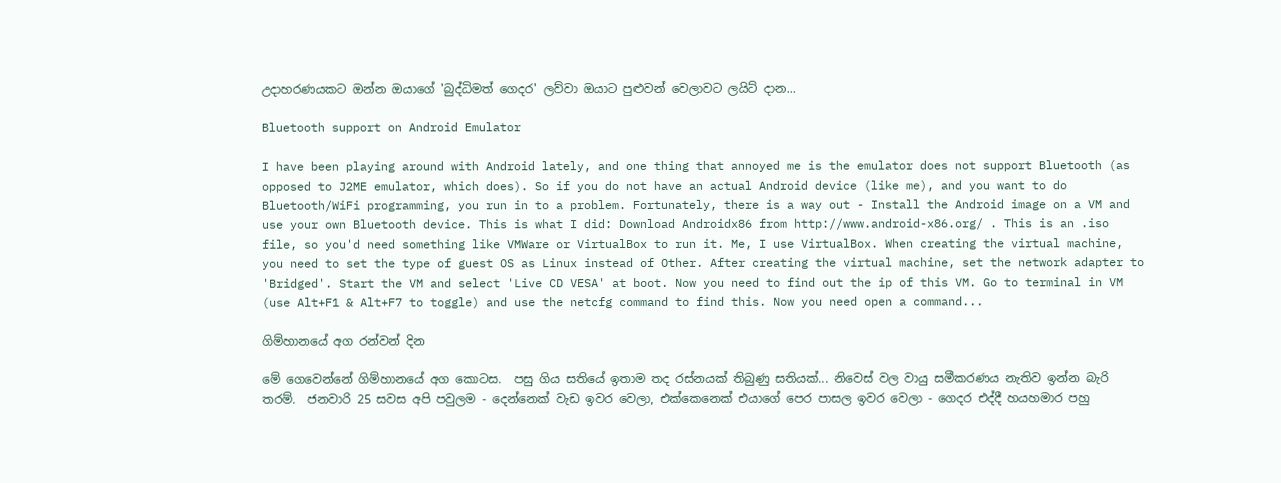උදාහරණයකට ඔන්න ඔයාගේ 'බුද්ධිමත් ගෙදර' ලව්වා ඔයාට පුළුවන් වෙලාවට ලයිට් දාන...

Bluetooth support on Android Emulator

I have been playing around with Android lately, and one thing that annoyed me is the emulator does not support Bluetooth (as opposed to J2ME emulator, which does). So if you do not have an actual Android device (like me), and you want to do Bluetooth/WiFi programming, you run in to a problem. Fortunately, there is a way out - Install the Android image on a VM and use your own Bluetooth device. This is what I did: Download Androidx86 from http://www.android-x86.org/ . This is an .iso file, so you'd need something like VMWare or VirtualBox to run it. Me, I use VirtualBox. When creating the virtual machine, you need to set the type of guest OS as Linux instead of Other. After creating the virtual machine, set the network adapter to 'Bridged'. Start the VM and select 'Live CD VESA' at boot. Now you need to find out the ip of this VM. Go to terminal in VM (use Alt+F1 & Alt+F7 to toggle) and use the netcfg command to find this. Now you need open a command...

ගිම්හානයේ අග රන්වන් දින

මේ ගෙවෙන්නේ ගිම්හානයේ අග කොටස.  පසු ගිය සතියේ ඉතාම තද රස්නයක් තිබුණු සතියක්... නිවෙස් වල වායු සමීකරණය නැතිව ඉන්න බැරි තරම්.  ජනවාරි 25 සවස අපි පවුලම - දෙන්නෙක් වැඩ ඉවර වෙලා, එක්කෙනෙක් එයාගේ පෙර පාසල ඉවර වෙලා - ගෙදර එද්දී හයහමාර පහු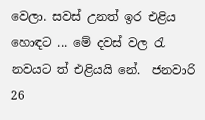වෙලා. සවස් උනත් ඉර එළිය හොඳට ... මේ දවස් වල රැ නවයට ත් එළියයි නේ.  ජනවාරි 26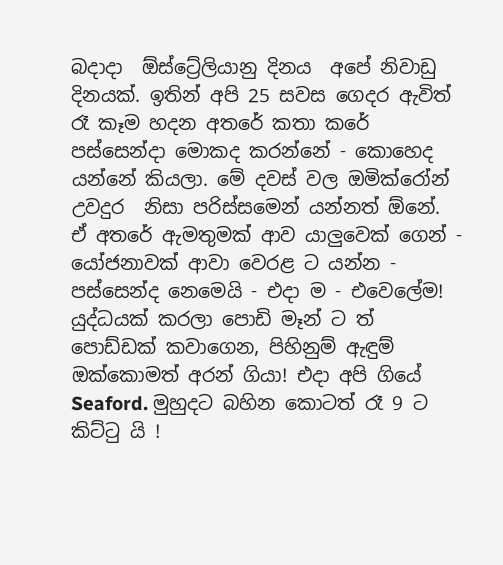බදාදා  ඕස්ට්‍රේලියානු දිනය  අපේ නිවාඩු දිනයක්. ඉතින් අපි 25 සවස ගෙදර ඇවිත් රෑ කෑම හදන අතරේ කතා කරේ පස්සෙන්දා මොකද කරන්නේ - කොහෙද යන්නේ කියලා. මේ දවස් වල ඔමික්රෝන් උවදුර  නිසා පරිස්සමෙන් යන්නත් ඕනේ.  ඒ අතරේ ඇමතුමක් ආව යාලුවෙක් ගෙන් - යෝජනාවක් ආවා වෙරළ ට යන්න - පස්සෙන්ද නෙමෙයි - එදා ම - එවෙලේම! යුද්ධයක් කරලා පොඩි මෑන් ට ත් පොඩ්ඩක් කවාගෙන, පිහිනුම් ඇඳුම් ඔක්කොමත් අරන් ගියා! එදා අපි ගියේ Seaford. මුහුදට බහින කොටත් රෑ 9 ට කිට්ටු යි !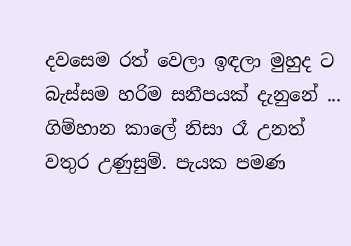දවසෙම රත් වෙලා ඉඳලා මුහුද ට බැස්සම හරිම සනීපයක් දැනුනේ ... ගිම්හාන කාලේ නිසා රෑ උනත් වතුර උණුසුම්. පැයක පමණ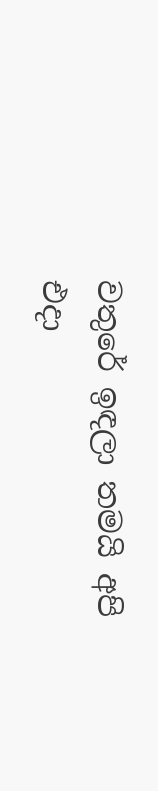වතුරේ ඉඳලා තමයි අපි එදා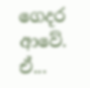ගෙදර ආවේ. ඒ...